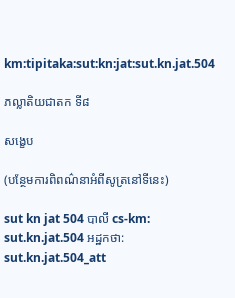km:tipitaka:sut:kn:jat:sut.kn.jat.504

ភល្លាតិយជាតក ទី៨

សង្ខេប

(បន្ថែមការពិពណ៌នាអំពីសូត្រនៅទីនេះ)

sut kn jat 504 បាលី cs-km: sut.kn.jat.504 អដ្ឋកថា: sut.kn.jat.504_att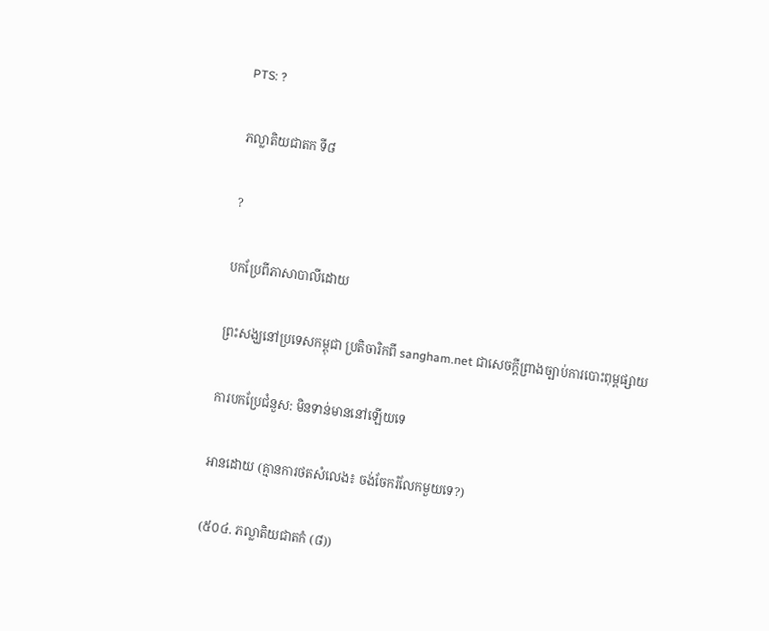PTS: ?

ភល្លាតិយជាតក ទី៨

?

បកប្រែពីភាសាបាលីដោយ

ព្រះសង្ឃនៅប្រទេសកម្ពុជា ប្រតិចារិកពី sangham.net ជាសេចក្តីព្រាងច្បាប់ការបោះពុម្ពផ្សាយ

ការបកប្រែជំនួស: មិនទាន់មាននៅឡើយទេ

អានដោយ (គ្មានការថតសំលេង៖ ចង់ចែករំលែកមួយទេ?)

(៥០៤. ភល្លាតិយជាតកំ (៨))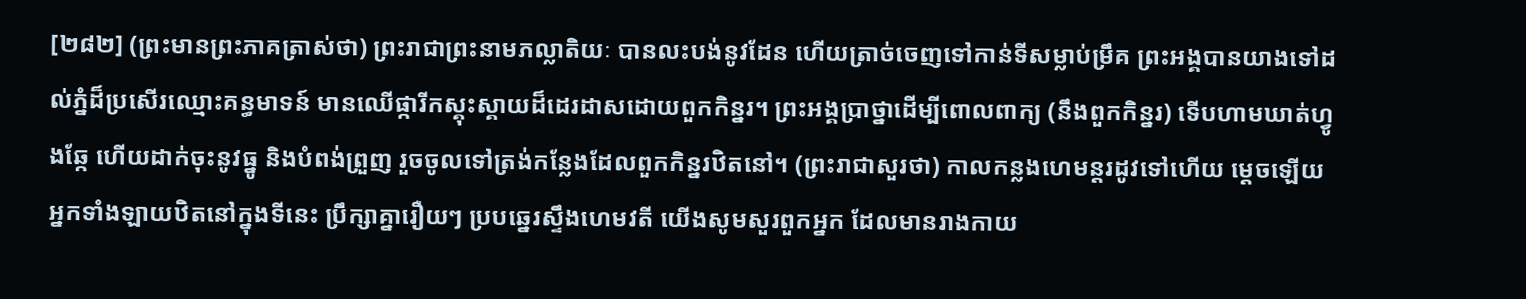[២៨២] (ព្រះមានព្រះភាគត្រាស់ថា) ព្រះរាជាព្រះនាមភល្លាតិយៈ បានលះបង់នូវដែន ហើយត្រាច់ចេញទៅកាន់ទីសម្លាប់ម្រឹគ ព្រះអង្គបានយាងទៅដល់ភ្នំដ៏ប្រសើរឈ្មោះគន្ធមាទន៍ មានឈើផ្ការីកស្គុះស្គាយដ៏ដេរដាសដោយពួកកិន្នរ។ ព្រះអង្គប្រាថ្នាដើម្បីពោលពាក្យ (នឹងពួកកិន្នរ) ទើបហាមឃាត់ហ្វូងឆ្កែ ហើយដាក់ចុះនូវធ្នូ និងបំពង់ព្រួញ រួចចូលទៅត្រង់កន្លែងដែលពួកកិន្នរឋិតនៅ។ (ព្រះរាជាសួរថា) កាលកន្លងហេមន្តរដូវទៅហើយ ម្តេចឡើយអ្នកទាំងឡាយឋិតនៅក្នុងទីនេះ ប្រឹក្សាគ្នារឿយៗ ប្របឆ្នេរស្ទឹងហេមវតី យើងសូមសួរពួកអ្នក ដែលមានរាងកាយ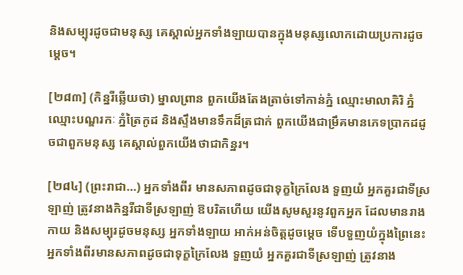និងសម្បុរដូចជាមនុស្ស គេស្គាល់អ្នកទាំងឡាយបានក្នុងមនុស្សលោកដោយប្រការដូចម្តេច។

[២៨៣] (កិន្នរីឆ្លើយថា) ម្នាលព្រាន ពួកយើងតែងត្រាច់ទៅកាន់ភ្នំ ឈ្មោះមាលាគិរិ ភ្នំឈ្មោះបណ្ឌរកៈ ភ្នំត្រៃកូដ និងស្ទឹងមានទឹកដ៏ត្រជាក់ ពួកយើងជាម្រឹគមានភេទប្រាកដដូចជាពួកមនុស្ស គេស្គាល់ពួកយើងថាជាកិន្នរ។

[២៨៤] (ព្រះរាជា…) អ្នកទាំងពីរ មានសភាពដូចជាទុក្ខក្រៃលែង ទួញយំ អ្នកគួរជាទីស្រឡាញ់ ត្រូវនាងកិន្នរីជាទីស្រឡាញ់ ឱបរិតហើយ យើងសូមសួរនូវពួកអ្នក ដែលមានរាងកាយ និងសម្បុរដូចមនុស្ស អ្នកទាំងឡាយ អាក់អន់ចិត្តដូចម្តេច ទើបទួញយំក្នុងព្រៃនេះ អ្នកទាំងពីរមានសភាពដូចជាទុក្ខក្រៃលែង ទួញយំ អ្នកគួរជាទីស្រឡាញ់ ត្រូវនាង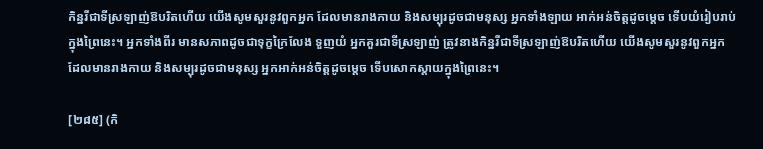កិន្នរីជាទីស្រឡាញ់ឱបរិតហើយ យើងសូមសួរនូវពួកអ្នក ដែលមានរាងកាយ និងសម្បុរដូចជាមនុស្ស អ្នកទាំងឡាយ អាក់អន់ចិត្តដូចម្តេច ទើបយំរៀបរាប់ក្នុងព្រៃនេះ។ អ្នកទាំងពីរ មានសភាពដូចជាទុក្ខក្រៃលែង ទួញយំ អ្នកគួរជាទីស្រឡាញ់ ត្រូវនាងកិន្នរីជាទីស្រឡាញ់ឱបរិតហើយ យើងសូមសួរនូវពួកអ្នក ដែលមានរាងកាយ និងសម្បុរដូចជាមនុស្ស អ្នកអាក់អន់ចិត្តដូចម្តេច ទើបសោកស្តាយក្នុងព្រៃនេះ។

[២៨៥] (កិ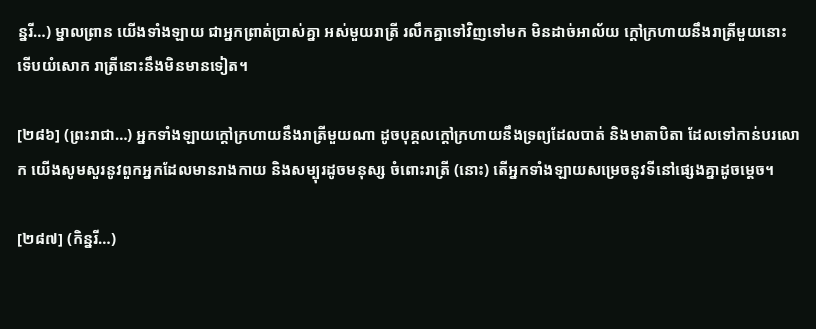ន្នរី…) ម្នាលព្រាន យើងទាំងឡាយ ជាអ្នកព្រាត់បា្រស់គ្នា អស់មួយរាត្រី រលឹកគ្នាទៅវិញទៅមក មិនដាច់អាល័យ ក្តៅក្រហាយនឹងរាត្រីមួយនោះ ទើបយំសោក រាត្រីនោះនឹងមិនមានទៀត។

[២៨៦] (ព្រះរាជា…) អ្នកទាំងឡាយក្តៅក្រហាយនឹងរាត្រីមួយណា ដូចបុគ្គលក្តៅក្រហាយនឹងទ្រព្យដែលបាត់ និងមាតាបិតា ដែលទៅកាន់បរលោក យើងសូមសួរនូវពួកអ្នកដែលមានរាងកាយ និងសម្បុរដូចមនុស្ស ចំពោះរាត្រី (នោះ) តើអ្នកទាំងឡាយសម្រេចនូវទីនៅផ្សេងគ្នាដូចម្តេច។

[២៨៧] (កិន្នរី…)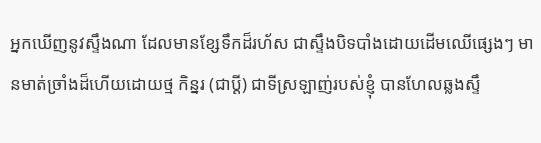អ្នកឃើញនូវស្ទឹងណា ដែលមានខ្សែទឹកដ៏រហ័ស ជាស្ទឹងបិទបាំងដោយដើមឈើផ្សេងៗ មានមាត់ច្រាំងដ៏ហើយដោយថ្ម កិន្នរ (ជាប្តី) ជាទីស្រឡាញ់របស់ខ្ញុំ បានហែលឆ្លងស្ទឹ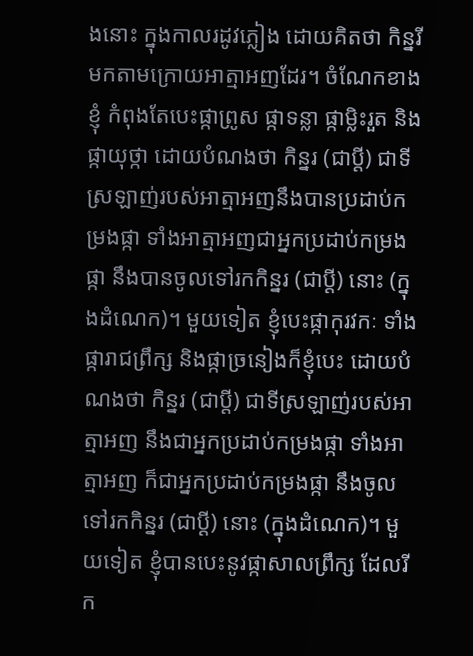ងនោះ ក្នុងកាលរដូវភ្លៀង ដោយគិតថា កិន្នរីមកតាមក្រោយអាត្មាអញដែរ។ ចំណែកខាងខ្ញុំ កំពុងតែបេះផ្កាព្រូស ផ្កាទន្លា ផ្កាម្លិះរួត និងផ្កាយុថ្កា ដោយបំណងថា កិន្នរ (ជាប្តី) ជាទីស្រឡាញ់របស់អាត្មាអញនឹងបានប្រដាប់កម្រងផ្កា ទាំងអាត្មាអញជាអ្នកប្រដាប់កម្រងផ្កា នឹងបានចូលទៅរកកិន្នរ (ជាប្តី) នោះ (ក្នុងដំណេក)។ មួយទៀត ខ្ញុំបេះផ្កាកុរវកៈ ទាំងផ្ការាជព្រឹក្ស និងផ្កាច្រនៀងក៏ខ្ញុំបេះ ដោយបំណងថា កិន្នរ (ជាប្តី) ជាទីស្រឡាញ់របស់អាត្មាអញ នឹងជាអ្នកប្រដាប់កម្រងផ្កា ទាំងអាត្មាអញ ក៏ជាអ្នកប្រដាប់កម្រងផ្កា នឹងចូលទៅរកកិន្នរ (ជាប្តី) នោះ (ក្នុងដំណេក)។ មួយទៀត ខ្ញុំបានបេះនូវផ្កាសាលព្រឹក្ស ដែលរីក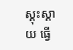ស្គុះស្គាយ ធ្វើ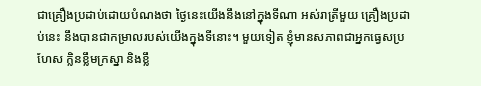ជាគ្រឿងប្រដាប់ដោយបំណងថា ថ្ងៃនេះយើងនឹងនៅក្នុងទីណា អស់រាត្រីមួយ គ្រឿងប្រដាប់នេះ នឹងបានជាកម្រាលរបស់យើងក្នុងទីនោះ។ មួយទៀត ខ្ញុំមានសភាពជាអ្នកធ្វេសប្រហែស ក្លិនខ្លឹមក្រស្នា និងខ្លឹ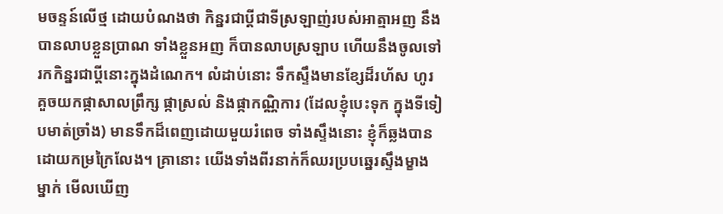មចន្ទន៍លើថ្ម ដោយបំណងថា កិន្នរជាប្តីជាទីស្រឡាញ់របស់អាត្មាអញ នឹងបានលាបខ្លួនប្រាណ ទាំងខ្លួនអញ ក៏បានលាបស្រឡាប ហើយនឹងចូលទៅរកកិន្នរជាប្តីនោះក្នុងដំណេក។ លំដាប់នោះ ទឹកស្ទឹងមានខ្សែដ៏រហ័ស ហូរគួចយកផ្កាសាលព្រឹក្ស ផ្កាស្រល់ និងផ្កាកណ្ណិការ (ដែលខ្ញុំបេះទុក ក្នុងទីទៀបមាត់ច្រាំង) មានទឹកដ៏ពេញដោយមួយរំពេច ទាំងស្ទឹងនោះ ខ្ញុំក៏ឆ្លងបានដោយកម្រក្រៃលែង។ គ្រានោះ យើងទាំងពីរនាក់ក៏ឈរប្របឆ្នេរស្ទឹងម្ខាងម្នាក់ មើលឃើញ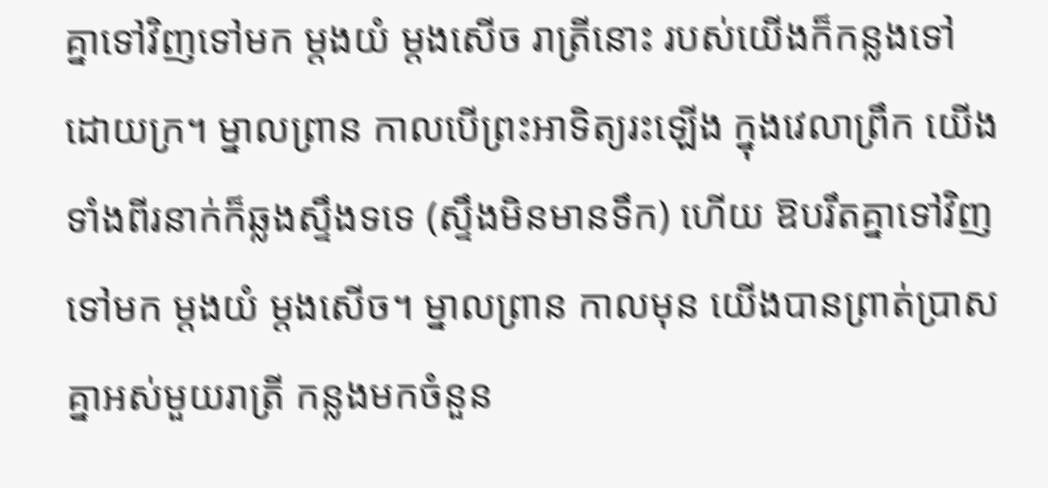គ្នាទៅវិញទៅមក ម្តងយំ ម្តងសើច រាត្រីនោះ របស់យើងក៏កន្លងទៅដោយក្រ។ ម្នាលព្រាន កាលបើព្រះអាទិត្យរះឡើង ក្នុងវេលាព្រឹក យើងទាំងពីរនាក់ក៏ឆ្លងស្ទឹងទទេ (ស្ទឹងមិនមានទឹក) ហើយ ឱបរឹតគ្នាទៅវិញទៅមក ម្តងយំ ម្តងសើច។ ម្នាលព្រាន កាលមុន យើងបានព្រាត់ប្រាសគ្នាអស់មួយរាត្រី កន្លងមកចំនួន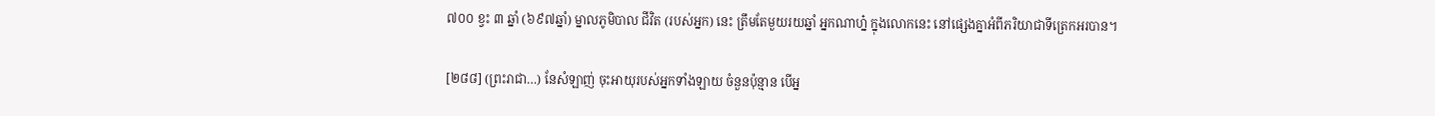៧០០ ខ្វះ ៣ ឆ្នាំ (៦៩៧ឆ្នាំ) ម្នាលភូមិបាល ជីវិត (របស់អ្នក) នេះ ត្រឹមតែមួយរយឆ្នាំ អ្នកណាហ្ន៎ ក្នុងលោកនេះ នៅផ្សេងគ្នាអំពីភរិយាជាទីត្រេកអរបាន។

[២៨៨] (ព្រះរាជា…) នែសំឡាញ់ ចុះអាយុរបស់អ្នកទាំងឡាយ ចំនួនប៉ុន្មាន បើអ្ន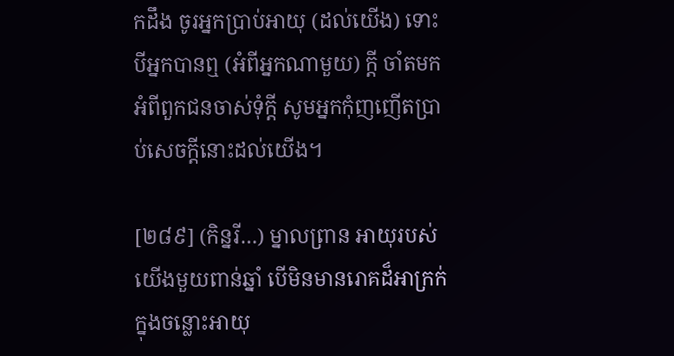កដឹង ចូរអ្នកប្រាប់អាយុ (ដល់យើង) ទោះបីអ្នកបានឮ (អំពីអ្នកណាមួយ) ក្តី ចាំតមកអំពីពួកជនចាស់ទុំក្តី សូមអ្នកកុំញញើតប្រាប់សេចក្តីនោះដល់យើង។

[២៨៩] (កិន្នរី…) ម្នាលព្រាន អាយុរបស់យើងមួយពាន់ឆ្នាំ បើមិនមានរោគដ៏អាក្រក់ ក្នុងចន្លោះអាយុ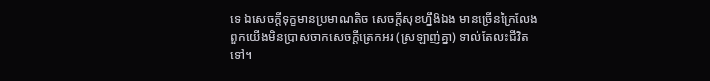ទេ ឯសេចក្តីទុក្ខមានប្រមាណតិច សេចក្តីសុខហ្នឹង៝ឯង មានច្រើនក្រៃលែង ពួកយើងមិនប្រាសចាកសេចក្តីត្រេកអរ (ស្រឡាញ់គ្នា) ទាល់តែលះជីវិតទៅ។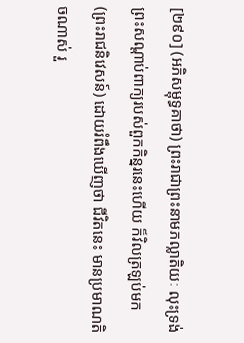[២៩០] (អភិសម្ពុទ្ធគាថា) ព្រះរាជាព្រះនាមភល្លាតិយៈ លុះទ្រង់ព្រះសណ្តាប់ពាក្យរបស់ពួកកិន្នរនេះហើយ ក៏វិលត្រឡប់មក (ព្រះរាជនិវេសន៍) ដោយរំពឹងឃើញថា ជីវិតនេះ មានប្រមាណតិចណាស់ រួ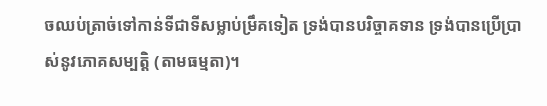ចឈប់ត្រាច់ទៅកាន់ទីជាទីសម្លាប់ម្រឹគទៀត ទ្រង់បានបរិច្ចាគទាន ទ្រង់បានប្រើប្រាស់នូវភោគសម្បត្តិ (តាមធម្មតា)។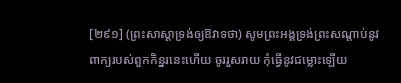[២៩១] (ព្រះសាស្តាទ្រង់ឲ្យឱវាទថា) សូមព្រះអង្គទ្រង់ព្រះសណ្តាប់នូវពាក្យរបស់ពួកកិន្នរនេះហើយ ចូររួសរាយ កុំធ្វើនូវជម្លោះឡើយ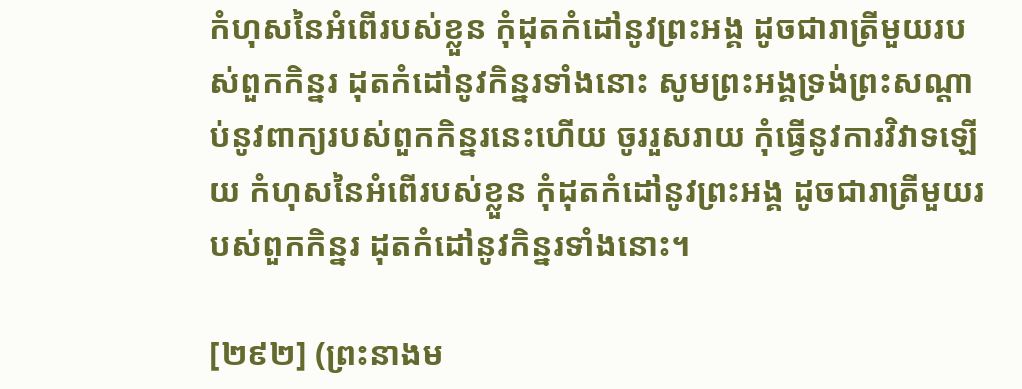កំហុសនៃអំពើរបស់ខ្លួន កុំដុតកំដៅនូវព្រះអង្គ ដូចជារាត្រីមួយរបស់ពួកកិន្នរ ដុតកំដៅនូវកិន្នរទាំងនោះ សូមព្រះអង្គទ្រង់ព្រះសណ្តាប់នូវពាក្យរបស់ពួកកិន្នរនេះហើយ ចូររួសរាយ កុំធ្វើនូវការវិវាទឡើយ កំហុសនៃអំពើរបស់ខ្លួន កុំដុតកំដៅនូវព្រះអង្គ ដូចជារាត្រីមួយរបស់ពួកកិន្នរ ដុតកំដៅនូវកិន្នរទាំងនោះ។

[២៩២] (ព្រះនាងម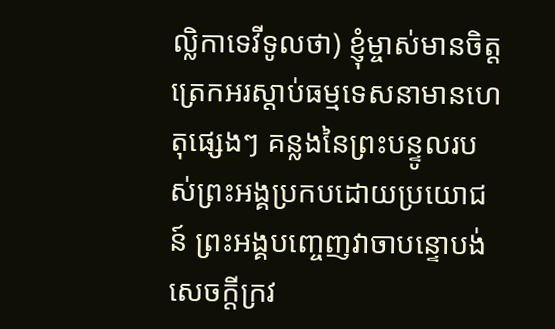ល្លិកាទេវីទូលថា) ខ្ញុំម្ចាស់មានចិត្តត្រេកអរស្តាប់ធម្មទេសនាមានហេតុផ្សេងៗ គន្លងនៃព្រះបន្ទូលរបស់ព្រះអង្គប្រកបដោយប្រយោជន៍ ព្រះអង្គបញ្ចេញវាចាបន្ទោបង់សេចក្តីក្រវ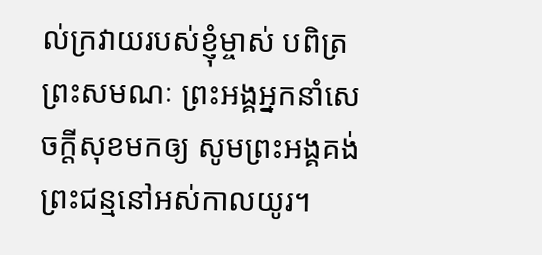ល់ក្រវាយរបស់ខ្ញុំម្ចាស់ បពិត្រព្រះសមណៈ ព្រះអង្គអ្នកនាំសេចក្តីសុខមកឲ្យ សូមព្រះអង្គគង់ព្រះជន្មនៅអស់កាលយូរ។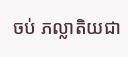ចប់ ភល្លាតិយជា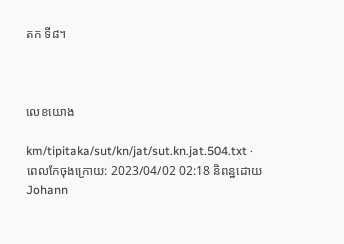តក ទី៨។



លេខយោង

km/tipitaka/sut/kn/jat/sut.kn.jat.504.txt · ពេលកែចុងក្រោយ: 2023/04/02 02:18 និពន្ឋដោយ Johann